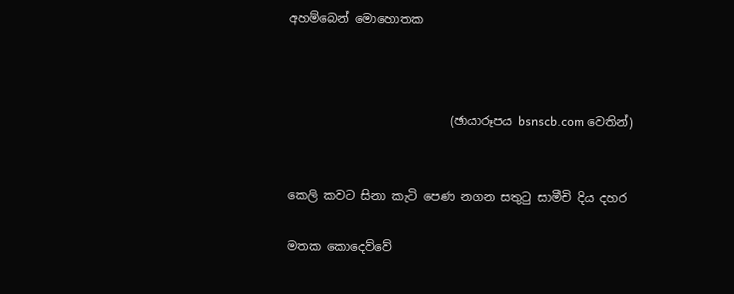අහම්බෙන් මොහොතක



                           (ඡායාරූපය bsnscb.com වෙතින්)


කෙලි කවට සිනා කැටි පෙණ නගන සතුටු සාමීචි දිය දහර

මතක කොදෙව්වේ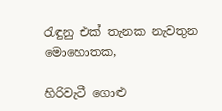රැඳුනු එක් තැනක නැවතුන මොහොතක,

හිරිවැටී ගොළු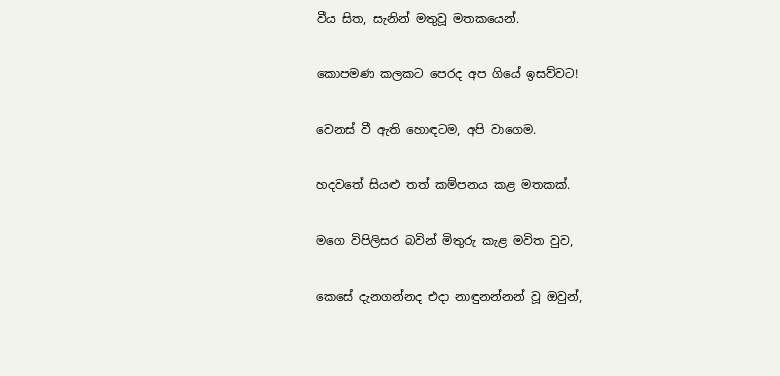වීය සිත, සැනින් මතුවූ මතකයෙන්.

කොපමණ කලකට පෙරද අප ගියේ ඉසව්වට!

වෙනස් වී ඇති හොඳටම, අපි වාගෙම.

හදවතේ සියළු තත් කම්පනය කළ මතකක්.

මගෙ විපිලිසර බවින් මිතුරු කැළ මවිත වුව,

කෙසේ දැනගන්නද එදා නාඳුනන්නන් වූ ඔවුන්,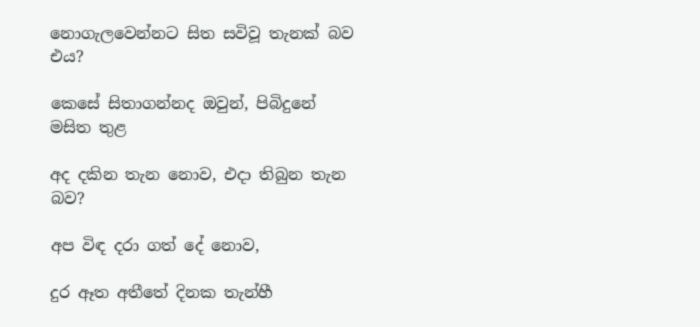නොගැලවෙන්නට සිත සවිවූ තැනක් බව එය?

කෙසේ සිතාගන්නද ඔවුන්, පිබිදුනේ මසිත තුළ

අද දකින තැන නොව, එදා තිබුන තැන බව?

අප විඳ දරා ගත් දේ නොව,

දුර ඈත අතීතේ දිනක තැන්හී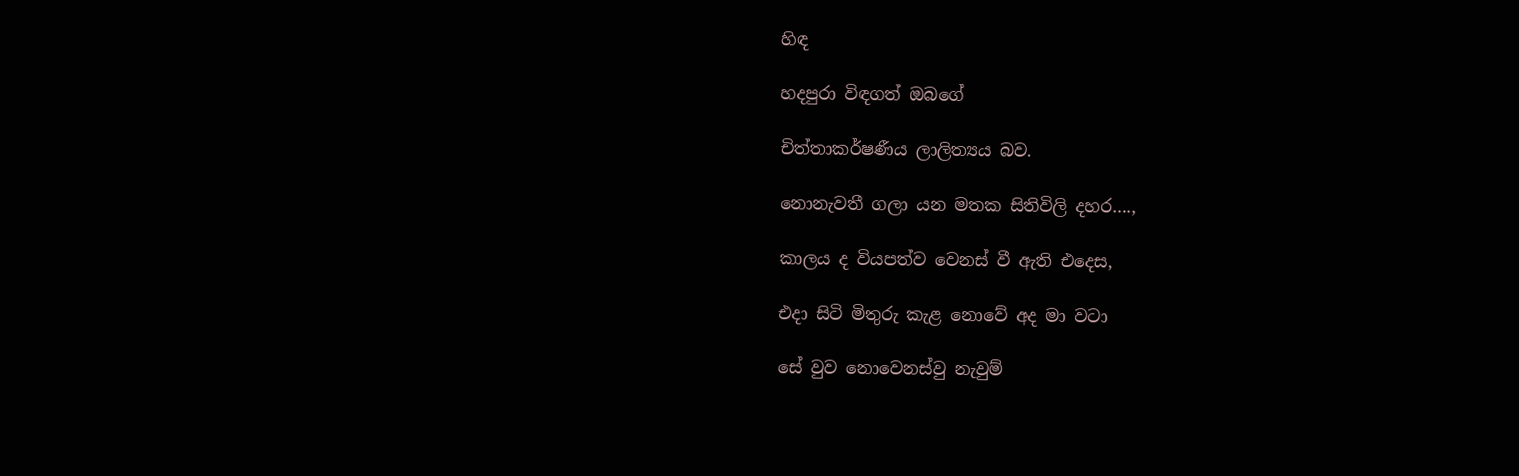හිඳ

හදපුරා විඳගත් ඔබගේ

චිත්තාකර්ෂණීය ලාලිත්‍යය බව.

නොනැවතී ගලා යන මතක සිතිවිලි දහර….,

කාලය ද වියපත්ව වෙනස් වී ඇති එදෙස,

එදා සිටි මිතුරු කැළ නොවේ අද මා වටා

සේ වුව නොවෙනස්වු නැවුම්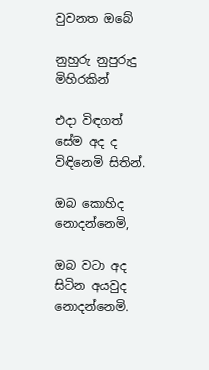වුවනත ඔබේ

නුහුරු නුපුරුදු මිහිරකින්

එදා විඳගත් සේම අද ද විඳිනෙමි සිතින්.

ඔබ කොහිද නොදන්නෙමි,

ඔබ වටා අද සිටින අයවුද නොදන්නෙමි.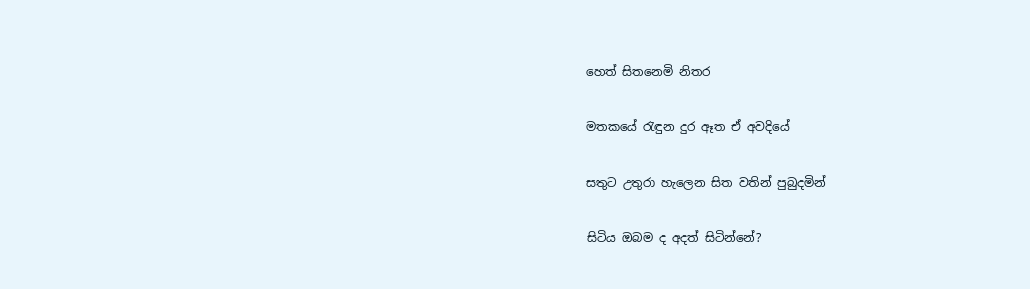හෙත් සිතනෙමි නිතර

මතකයේ රැඳුන දුර ඈත ඒ අවදියේ

සතුට උතුරා හැලෙන සිත වතින් පුබුදමින්

සිටිය ඔබම ද අදත් සිටින්නේ?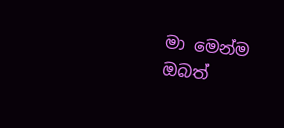මා මෙන්ම ඔබත්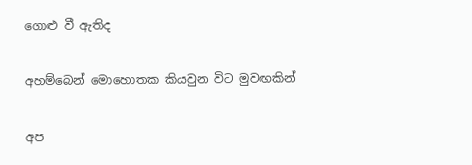ගොළු වී ඇතිද

අහම්බෙන් මොහොතක කියවුන විට මුවඟකින්

අප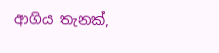ආගිය තැනක්,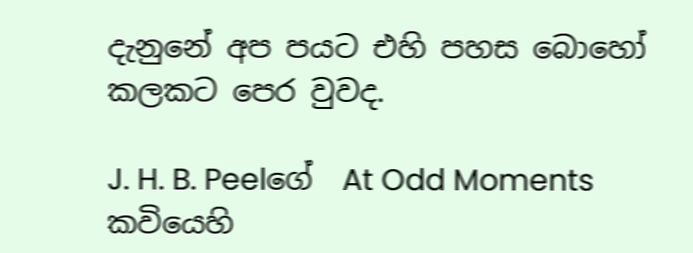දැනුනේ අප පයට එහි පහස බොහෝ කලකට පෙර වුවද.

J. H. B. Peelගේ  At Odd Moments කවියෙහි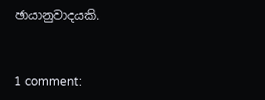ඡායානුවාදයකි.


1 comment: